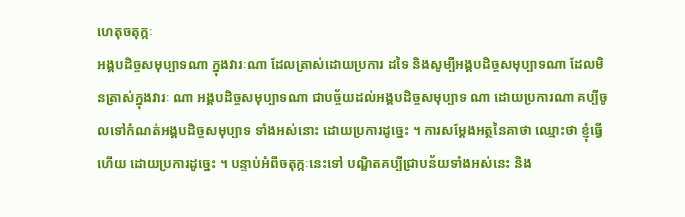ហេតុចតុក្កៈ
អង្គបដិច្ចសមុប្បាទណា ក្នុងវារៈណា ដែលត្រាស់ដោយប្រការ ដទៃ និងសូម្បីអង្គបដិច្ចសមុប្បាទណា ដែលមិនត្រាស់ក្នុងវារៈ ណា អង្គបដិច្ចសមុប្បាទណា ជាបច្ច័យដល់អង្គបដិច្ចសមុប្បាទ ណា ដោយប្រការណា គប្បីចូលទៅកំណត់អង្គបដិច្ចសមុប្បាទ ទាំងអស់នោះ ដោយប្រការដូច្នេះ ។ ការសម្តែងអត្ថនៃគាថា ឈ្មោះថា ខ្ញុំធ្វើហើយ ដោយប្រការដូច្នេះ ។ បន្ទាប់អំពីចតុក្កៈនេះទៅ បណ្ឌិតគប្បីជ្រាបន័យទាំងអស់នេះ និង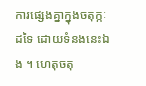ការផ្សេងគ្នាក្នុងចតុក្កៈដទៃ ដោយទំនងនេះឯង ។ ហេតុចតុ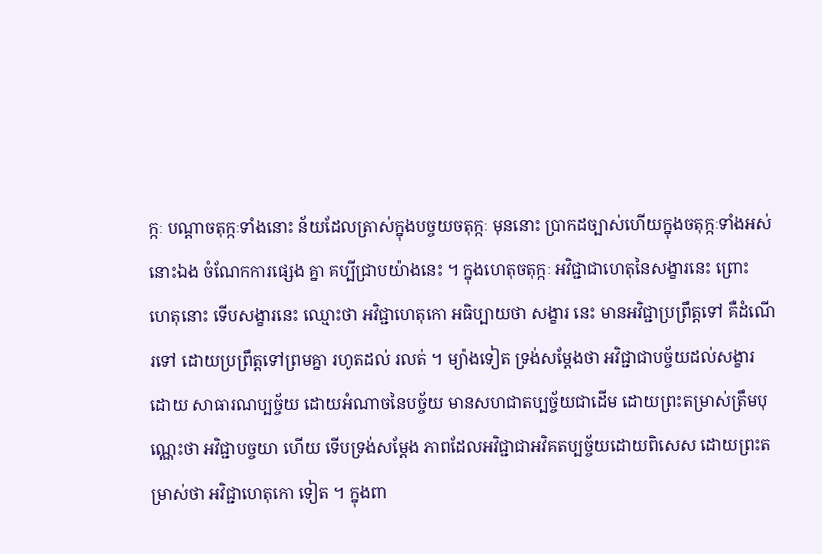ក្កៈ បណ្តាចតុក្កៈទាំងនោះ ន័យដែលត្រាស់ក្នុងបច្ចយចតុក្កៈ មុននោះ ប្រាកដច្បាស់ហើយក្នុងចតុក្កៈទាំងអស់នោះឯង ចំណែកការផ្សេង គ្នា គប្បីជ្រាបយ៉ាងនេះ ។ ក្នុងហេតុចតុក្កៈ អវិជ្ជាជាហេតុនៃសង្ខារនេះ ព្រោះ ហេតុនោះ ទើបសង្ខារនេះ ឈ្មោះថា អវិជ្ជាហេតុកោ អធិប្បាយថា សង្ខារ នេះ មានអវិជ្ជាប្រព្រឹត្តទៅ គឺដំណើរទៅ ដោយប្រព្រឹត្តទៅព្រមគ្នា រហូតដល់ រលត់ ។ ម្យ៉ាងទៀត ទ្រង់សម្តែងថា អវិជ្ជាជាបច្ច័យដល់សង្ខារ ដោយ សាធារណប្បច្ច័យ ដោយអំណាចនៃបច្ច័យ មានសហជាតប្បច្ច័យជាដើម ដោយព្រះតម្រាស់ត្រឹមបុណ្ណេះថា អវិជ្ជាបច្ចយា ហើយ ទើបទ្រង់សម្តែង ភាពដែលអវិជ្ជាជាអវិគតប្បច្ច័យដោយពិសេស ដោយព្រះតម្រាស់ថា អវិជ្ជាហេតុកោ ទៀត ។ ក្នុងពា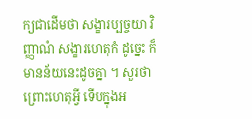ក្យជាដើមថា សង្ខារប្បច្ចយា វិញ្ញាណំ សង្ខារហេតុកំ ដូច្នេះ ក៏មានន័យនេះដូចគ្នា ។ សួរថា ព្រោះហេតុអ្វី ទើបក្នុងអ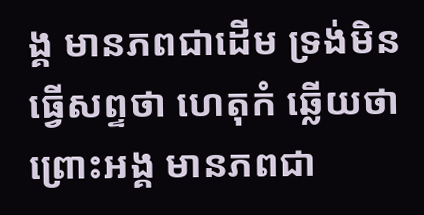ង្គ មានភពជាដើម ទ្រង់មិនធ្វើសព្ទថា ហេតុកំ ឆ្លើយថា ព្រោះអង្គ មានភពជា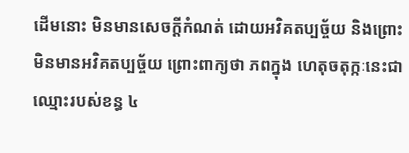ដើមនោះ មិនមានសេចក្តីកំណត់ ដោយអវិគតប្បច្ច័យ និងព្រោះមិនមានអវិគតប្បច្ច័យ ព្រោះពាក្យថា ភពក្នុង ហេតុចតុក្កៈនេះជាឈ្មោះរបស់ខន្ធ ៤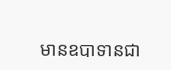មានឧបាទានជា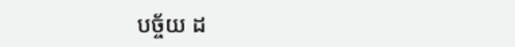បច្ច័យ ដ